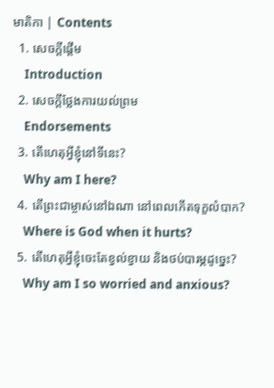មាតិកា | Contents
  1. សេចក្ដីផ្ដើម
    Introduction
  2. សេចក្ដីថ្លែងការយល់ព្រម
    Endorsements
  3. តើហេតុអ្វីខ្ញុំនៅទីនេះ?
    Why am I here?
  4. តើព្រះជាម្ចាស់នៅឯណា នៅពេលកើតទុក្ខលំបាក?
    Where is God when it hurts?
  5. តើហេតុអ្វីខ្ញុំចេះតែខ្វល់ខ្វាយ និងថប់បារម្ភដូច្នេះ?
    Why am I so worried and anxious?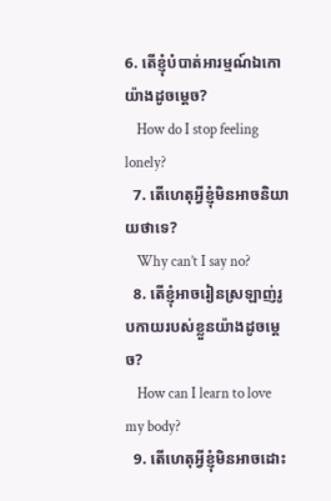6. តើខ្ញុំបំបាត់អារម្មណ៍ឯកោយ៉ាងដូចម្តេច?
    How do I stop feeling lonely?
  7. តើហេតុអ្វីខ្ញុំមិនអាចនិយាយថាទេ?
    Why can’t I say no?
  8. តើខ្ញុំអាចរៀនស្រឡាញ់រូបកាយរបស់ខ្លួនយ៉ាងដូចម្តេច?
    How can I learn to love my body?
  9. តើហេតុអ្វីខ្ញុំមិនអាចដោះ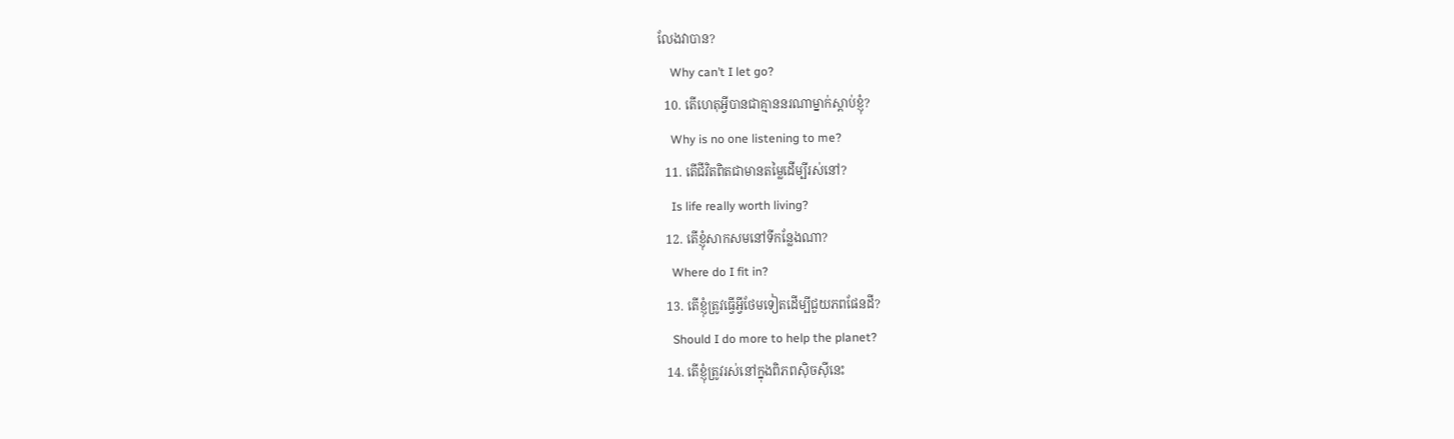លែងវាបាន?
    Why can’t I let go?
  10. តើហេតុអ្វីបានជាគ្មាននរណាម្នាក់ស្តាប់ខ្ញុំ?
    Why is no one listening to me?
  11. តើជីវិតពិតជាមានតម្លៃដើម្បីរស់នៅ?
    Is life really worth living?
  12. តើខ្ញុំសាកសមនៅទីកន្លែងណា?
    Where do I fit in?
  13. តើខ្ញុំត្រូវធ្វើអ្វីថែមទៀតដើម្បីជួយភពផែនដី?
    Should I do more to help the planet?
  14. តើខ្ញុំត្រូវរស់នៅក្នុងពិភពស៊ិចស៊ីនេះ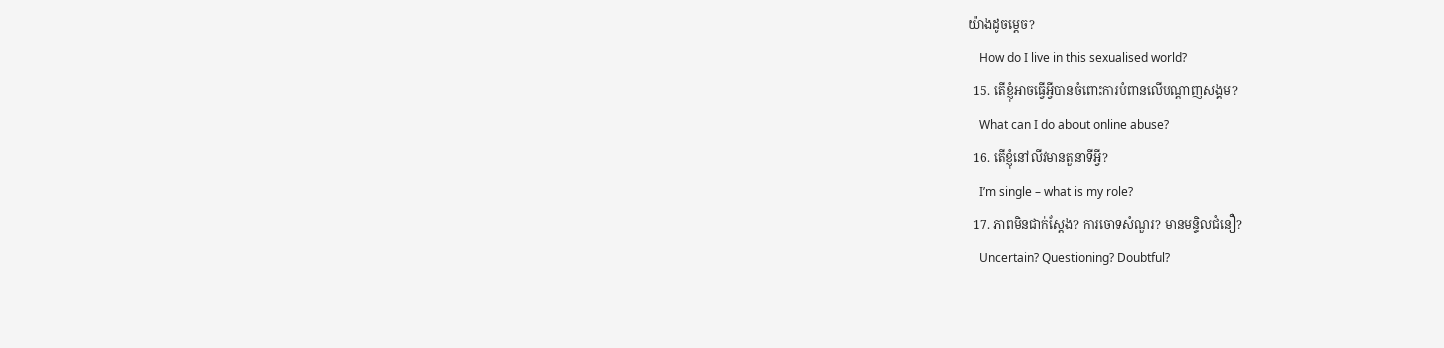យ៉ាងដូចម្តេច?
    How do I live in this sexualised world?
  15. តើខ្ញុំអាចធ្វើអ្វីបានចំពោះការបំពានលើបណ្តាញសង្គម?
    What can I do about online abuse?
  16. តើខ្ញុំនៅលីវមានតួនាទីអ្វី?
    I’m single – what is my role?
  17. ភាពមិនជាក់ស្តែង? ការចោទសំណួរ? មានមន្ទិលជំនឿ?
    Uncertain? Questioning? Doubtful?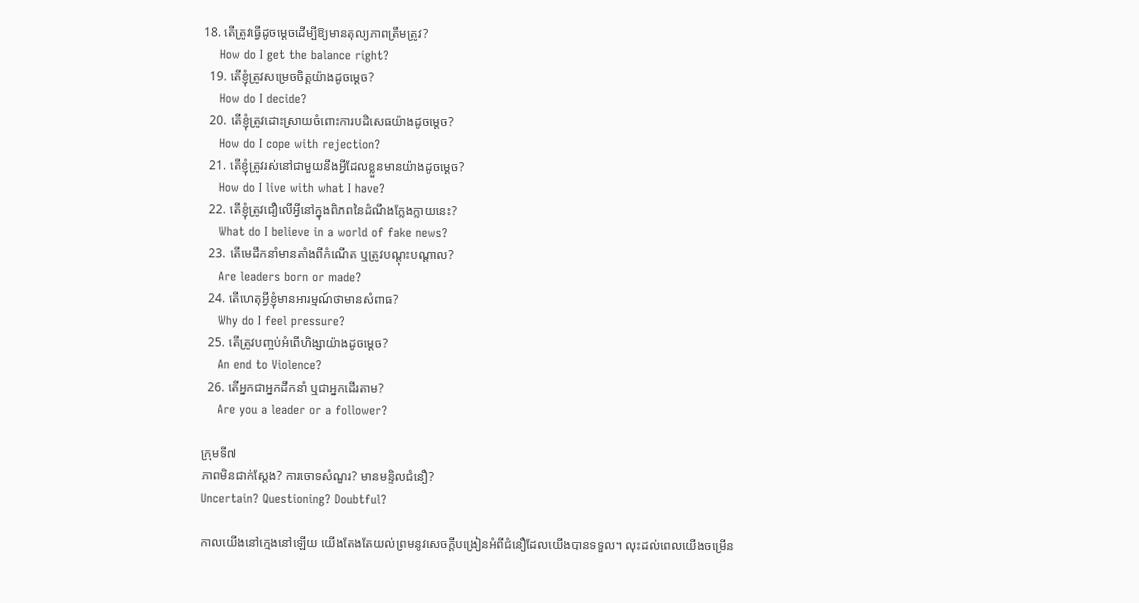18. តើត្រូវធ្វើដូចម្តេចដើម្បីឱ្យមានតុល្យភាពត្រឹមត្រូវ?
    How do I get the balance right?
  19. តើខ្ញុំត្រូវសម្រេចចិត្តយ៉ាងដូចម្តេច?
    How do I decide?
  20. តើខ្ញុំត្រូវដោះស្រាយចំពោះការបដិសេធយ៉ាងដូចម្តេច?
    How do I cope with rejection?
  21. តើខ្ញុំត្រូវរស់នៅជាមួយនឹងអ្វីដែលខ្លួនមានយ៉ាងដូចម្តេច?
    How do I live with what I have?
  22. តើខ្ញុំត្រូវជឿលើអ្វីនៅក្នុងពិភពនៃដំណឹងក្លែងក្លាយនេះ?
    What do I believe in a world of fake news?
  23. តើមេដឹកនាំមានតាំងពីកំណើត ឬត្រូវបណ្ដុះបណ្តាល?
    Are leaders born or made?
  24. តើហេតុអ្វីខ្ញុំមានអារម្មណ៍ថាមានសំពាធ?
    Why do I feel pressure?
  25. តើត្រូវបញ្ចប់អំពើហិង្សាយ៉ាងដូចម្តេច?
    An end to Violence?
  26. តើអ្នកជាអ្នកដឹកនាំ ឬជាអ្នកដើរតាម?
    Are you a leader or a follower?

ក្រុមទី៧
ភាពមិនជាក់ស្តែង? ការចោទសំណួរ? មានមន្ទិលជំនឿ?
Uncertain? Questioning? Doubtful?

កាលយើងនៅក្មេងនៅឡើយ យើងតែងតែយល់ព្រមនូវសេចក្តីបង្រៀនអំពីជំនឿដែលយើងបានទទួល។ លុះដល់ពេលយើងចម្រើន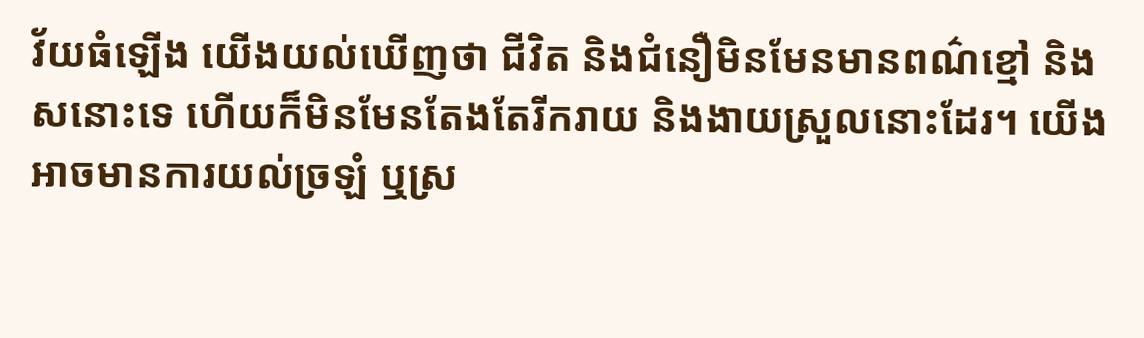វ័យធំឡើង យើងយល់ឃើញថា ជីវិត និងជំនឿមិនមែនមានពណ៌ខ្មៅ និងសនោះទេ ហើយក៏មិនមែនតែងតែរីករាយ និងងាយស្រួលនោះដែរ។ យើងអាចមានការយល់ច្រឡំ ឬស្រ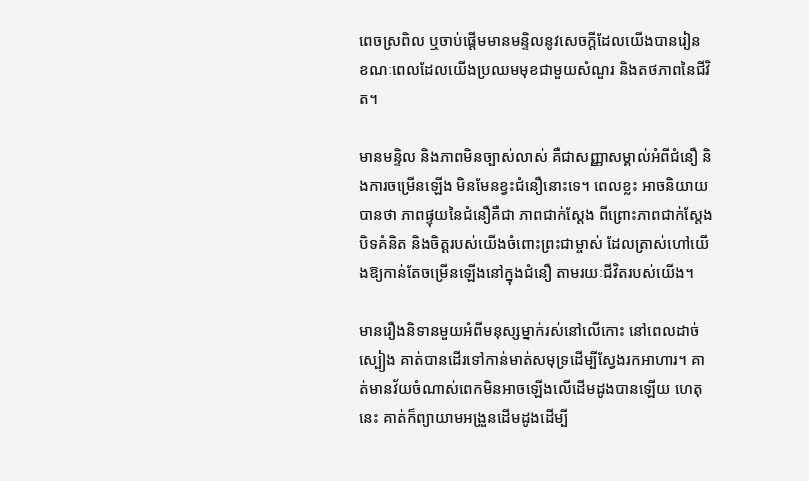ពេចស្រពិល ឬចាប់ផ្តើមមានមន្ទិលនូវសេចក្ដីដែលយើងបានរៀន ខណៈពេលដែលយើងប្រឈមមុខជាមួយសំណួរ និងតថភាពនៃជីវិត។

មានមន្ទិល និងភាពមិនច្បាស់លាស់ គឺជាសញ្ញាសម្គាល់អំពីជំនឿ និងការចម្រើនឡើង មិនមែនខ្វះជំនឿនោះទេ។ ពេលខ្លះ អាចនិយាយបានថា ភាពផ្ទុយនៃជំនឿគឺជា ភាពជាក់ស្តែង ពីព្រោះភាពជាក់ស្ដែងបិទគំនិត និងចិត្ដរបស់យើងចំពោះព្រះជាម្ចាស់ ដែលត្រាស់ហៅយើងឱ្យកាន់តែចម្រើនឡើងនៅក្នុងជំនឿ តាមរយៈជីវិតរបស់យើង។

មានរឿងនិទានមួយអំពីមនុស្សម្នាក់រស់នៅលើកោះ នៅពេលដាច់ស្បៀង គាត់បានដើរទៅកាន់មាត់សមុទ្រដើម្បីស្វែងរកអាហារ។ គាត់មានវ័យចំណាស់ពេកមិនអាចឡើងលើដើមដូងបានឡើយ ហេតុនេះ គាត់ក៏ព្យាយាមអង្រួនដើមដូងដើម្បី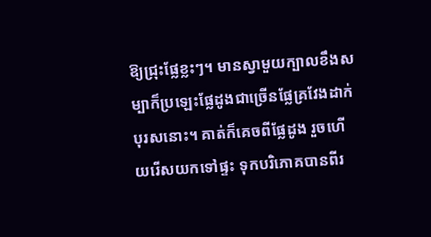ឱ្យជ្រុះផ្លែខ្លះៗ។ មានស្វាមួយក្បាលខឹងសម្បាក៏ប្រឡេះផ្លែដូងជាច្រើនផ្លែគ្រវែងដាក់បុរសនោះ។ គាត់ក៏គេចពីផ្លែដូង រួចហើយរើសយកទៅផ្ទះ ទុកបរិភោគបានពីរ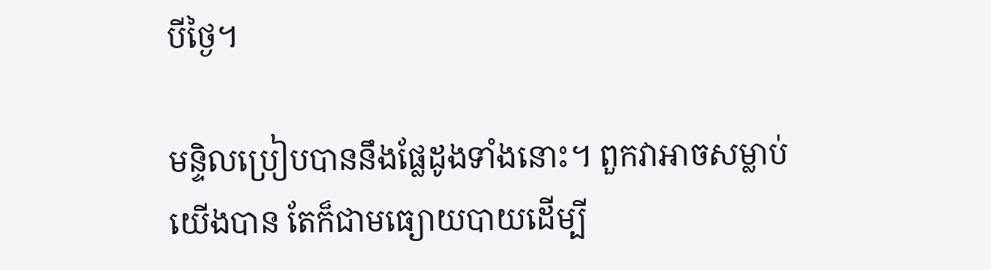បីថ្ងៃ។

មន្ទិលប្រៀបបាននឹងផ្លែដូងទាំងនោះ។ ពួកវាអាចសម្លាប់យើងបាន តែក៏ជាមធ្យោយបាយដើម្បី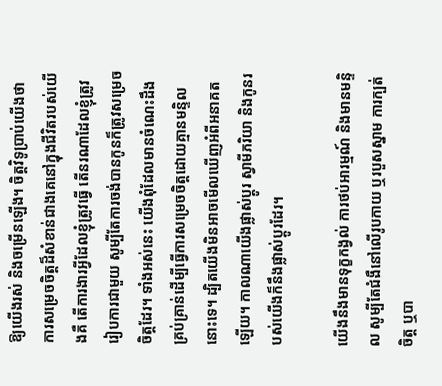ឱ្យយើងរស់ និងចម្រើនឡើង។ ចិត្តវិទូប្រាប់យើងថា ការសម្រេចចិត្ដដ៏សំខាន់ជាងគេនៅក្នុងជីវិតរបស់យើងគឺ តើការងារអ្វីដែលខ្ញុំត្រូវធ្វើ តើនរណាដែលខ្ញុំត្រូវរៀបការជាមួយ សូម្បីតែការចង់បានកូនក៏ត្រូវសម្រេចចិត្ដដែរ។ ទាំងអស់នេះ យើងពុំដែលមានចំណេះដឹងគ្រប់គ្រាន់ដើម្បីធ្វើការសម្រេចចិត្តដោយគ្មានមន្ទិលនោះទេ។ ដ្បិតយើងមិនអាចមើលឃើញអំពីអនាគតឡើយ។ កាលណាយើងផ្លាស់ប្ដូរ ស្វាមីភរិយា និងកូនរបស់យើងក៏នឹងផ្លាស់ប្ដូរដែរ។

យើងនឹងមានទុក្ខកង្វល់ ការថប់អារម្មណ៍ និងមានមន្ទិល សូម្បីតែជំងឺនៅលើរូបកាយ ឬរបួសស្នាម ការក្បត់ចិត្ត ឬបា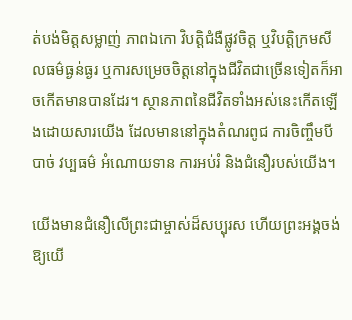ត់បង់មិត្ដសម្លាញ់ ភាពឯកោ វិបត្ដិជំងឺផ្លូវចិត្ត ឬវិបត្ដិក្រមសីលធម៌ធ្ងន់ធ្ងរ ឬការសម្រេចចិត្ដនៅក្នុងជីវិតជាច្រើនទៀតក៏អាចកើតមានបានដែរ។ ស្ថានភាពនៃជីវិតទាំងអស់នេះកើតឡើងដោយសារយើង ដែលមាននៅក្នុងតំណរពូជ ការចិញ្ចឹមបីបាច់ វប្បធម៌ អំណោយទាន ការអប់រំ និងជំនឿរបស់យើង។

យើងមានជំនឿលើព្រះជាម្ចាស់ដ៏សប្បុរស ហើយព្រះអង្គចង់ឱ្យយើ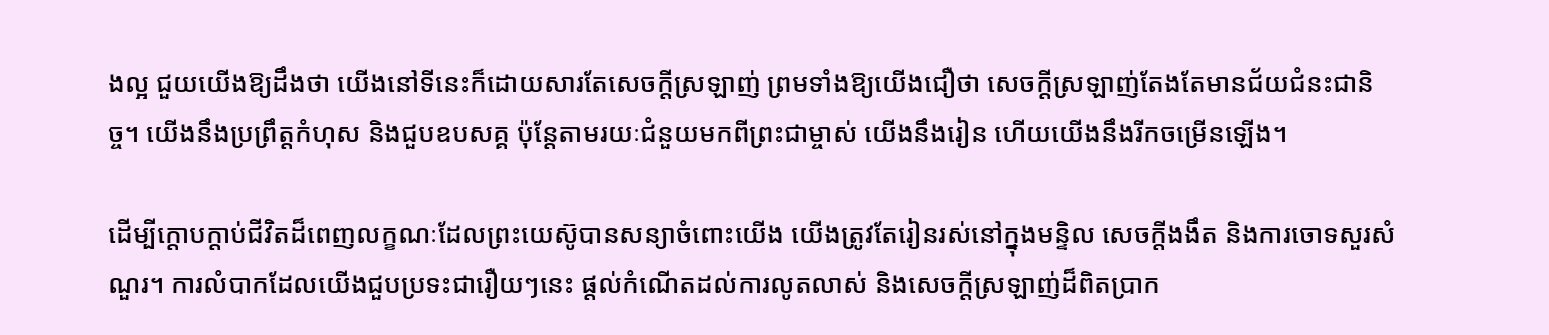ងល្អ ជួយយើងឱ្យដឹងថា យើងនៅទីនេះក៏ដោយសារតែសេចក្តីស្រឡាញ់ ព្រមទាំងឱ្យយើងជឿថា សេចក្តីស្រឡាញ់តែងតែមានជ័យជំនះជានិច្ច។ យើងនឹងប្រព្រឹត្ដកំហុស និងជួបឧបសគ្គ ប៉ុន្តែតាមរយៈជំនួយមកពីព្រះជាម្ចាស់ យើងនឹងរៀន ហើយយើងនឹងរីកចម្រើនឡើង។

ដើម្បីក្ដោបក្ដាប់ជីវិតដ៏ពេញលក្ខណៈដែលព្រះយេស៊ូបានសន្យាចំពោះយើង យើងត្រូវតែរៀនរស់នៅក្នុងមន្ទិល សេចក្តីងងឹត និងការចោទសួរសំណួរ។ ការលំបាកដែលយើងជួបប្រទះជារឿយៗនេះ ផ្តល់កំណើតដល់ការលូតលាស់ និងសេចក្តីស្រឡាញ់ដ៏ពិតប្រាក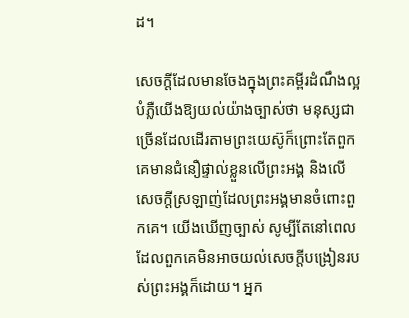ដ។

សេចក្តីដែលមានចែងក្នុងព្រះគម្ពីរដំណឹងល្អបំភ្លឺយើងឱ្យយល់យ៉ាងច្បាស់ថា មនុស្សជាច្រើនដែលដើរតាមព្រះយេស៊ូក៏ព្រោះតែពួកគេមានជំនឿផ្ទាល់ខ្លួនលើព្រះអង្គ និងលើសេចក្តីស្រឡាញ់ដែលព្រះអង្គមានចំពោះពួកគេ។ យើងឃើញច្បាស់ សូម្បីតែនៅពេលដែលពួកគេមិនអាចយល់សេចក្ដីបង្រៀនរបស់ព្រះអង្គក៏ដោយ។ អ្នក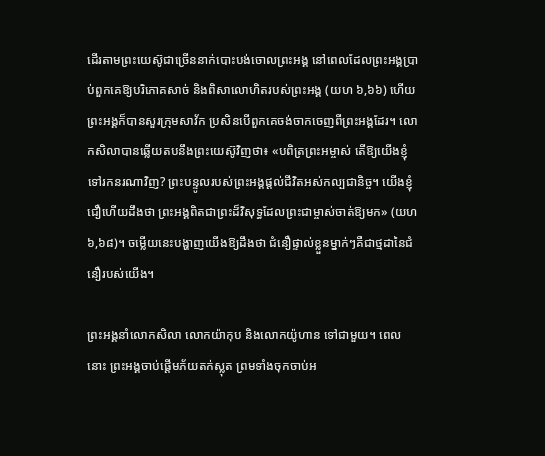ដើរតាមព្រះយេស៊ូជាច្រើននាក់បោះបង់ចោលព្រះអង្គ នៅពេលដែលព្រះអង្គប្រាប់ពួកគេឱ្យបរិភោគសាច់ និងពិសាលោហិតរបស់ព្រះអង្គ (យហ ៦,៦៦) ហើយព្រះអង្គក៏បានសួរក្រុមសាវ័ក ប្រសិនបើពួកគេចង់ចាកចេញពីព្រះអង្គដែរ។ លោកសិលាបានឆ្លើយតបនឹងព្រះយេស៊ូវិញថា៖ «បពិត្រព្រះ‌អម្ចាស់ តើឱ្យយើងខ្ញុំទៅរកនរណាវិញ? ព្រះ‌បន្ទូលរបស់ព្រះ‌អង្គផ្ដល់ជីវិតអស់កល្ប‌ជានិច្ច។ យើងខ្ញុំជឿហើយដឹងថា ព្រះ‌អង្គពិតជាព្រះដ៏‌វិសុទ្ធដែលព្រះ‌ជាម្ចាស់ចាត់ឱ្យមក» (យហ ៦,៦៨)។ ចម្លើយនេះបង្ហាញយើងឱ្យដឹងថា ជំនឿផ្ទាល់ខ្លួនម្នាក់ៗគឺជាថ្មដានៃជំនឿរបស់យើង។

ព្រះ‌អង្គនាំលោកសិលា លោកយ៉ាកុប និងលោកយ៉ូហាន ទៅជាមួយ។ ពេលនោះ ព្រះ‌អង្គចាប់‌ផ្ដើមភ័យតក់‌ស្លុត ព្រមទាំងចុក‌ចាប់អ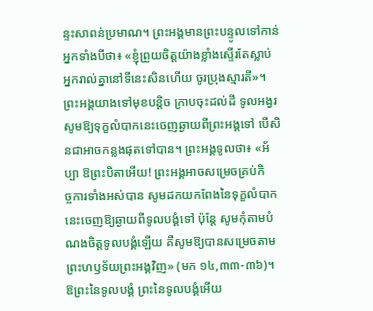ន្ទះ‌សាពន់ប្រមាណ។ ព្រះ‌អង្គមានព្រះ‌បន្ទូលទៅកាន់អ្នកទាំងបីថា៖ «ខ្ញុំព្រួយចិត្តយ៉ាងខ្លាំងស្ទើរតែស្លាប់ អ្នករាល់គ្នានៅទីនេះសិនហើយ ចូរប្រុងស្មារតី»។
ព្រះ‌អង្គយាងទៅមុខបន្ដិច ក្រាបចុះដល់ដី ទូល‌អង្វរសូមឱ្យទុក្ខលំបាកនេះចេញឆ្ងាយពីព្រះ‌អង្គទៅ បើសិនជាអាចកន្លងផុតទៅបាន។ ព្រះ‌អង្គទូលថា៖ «អ័ប្បា ឱព្រះ‌បិតាអើយ! ព្រះ‌អង្គអាចសម្រេចគ្រប់កិច្ច‌ការទាំងអស់បាន សូមដកយកពែងនៃទុក្ខលំបាកនេះចេញឱ្យឆ្ងាយពីទូល‌បង្គំទៅ ប៉ុន្តែ សូមកុំតាមបំណងចិត្តទូល‌បង្គំឡើយ គឺសូមឱ្យបានសម្រេចតាមព្រះ‌ហឫ‌ទ័យព្រះ‌អង្គវិញ» (មក ១៤,៣៣-៣៦)។ ឱព្រះ‌នៃទូល‌បង្គំ ព្រះ‌នៃទូល‌បង្គំអើយ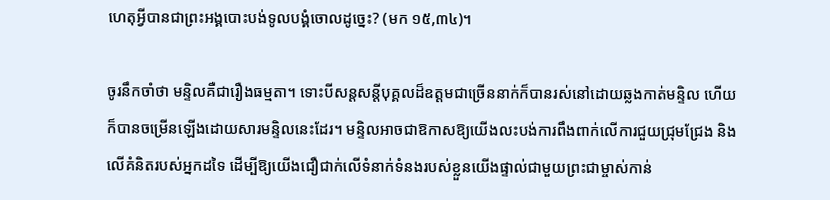ហេតុអ្វីបានជាព្រះ‌អង្គបោះ‌បង់ទូល‌បង្គំចោលដូច្នេះ? (មក ១៥,៣៤)។

ចូរនឹកចាំថា មន្ទិលគឺជារឿងធម្មតា។ ទោះបីសន្ដសន្ដីបុគ្គលដ៏ឧត្ដមជាច្រើននាក់ក៏បានរស់នៅដោយឆ្លងកាត់មន្ទិល ហើយក៏បានចម្រើនឡើងដោយសារមន្ទិលនេះដែរ។ មន្ទិលអាចជាឱកាសឱ្យយើងលះបង់ការពឹងពាក់លើការជួយជ្រុមជ្រែង និងលើគំនិតរបស់អ្នកដទៃ ដើម្បីឱ្យយើងជឿជាក់លើទំនាក់ទំនងរបស់ខ្លួនយើងផ្ទាល់ជាមួយព្រះជាម្ចាស់កាន់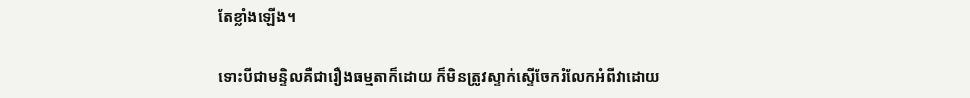តែខ្លាំងឡើង។

ទោះបីជាមន្ទិលគឺជារឿងធម្មតាក៏ដោយ ក៏មិនត្រូវស្ទាក់ស្ទើចែករំលែកអំពីវាដោយ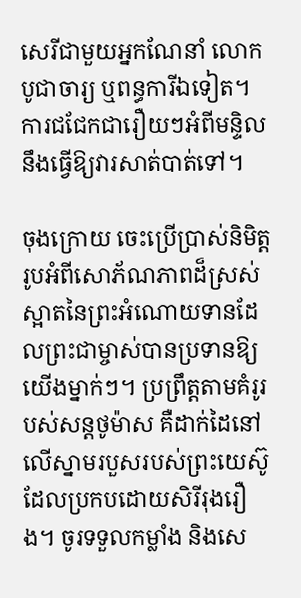សេរីជាមួយអ្នកណែនាំ លោកបូជាចារ្យ ឬពន្ធការីឯទៀត។ ការជជែកជារឿយៗអំពីមន្ទិលនឹងធ្វើឱ្យវារសាត់បាត់ទៅ។

ចុងក្រោយ ចេះប្រើប្រាស់និមិត្តរូបអំពីសោភ័ណភាពដ៏ស្រស់ស្អាតនៃព្រះអំណោយទានដែលព្រះជាម្ចាស់បានប្រទានឱ្យយើងម្នាក់ៗ។ ប្រព្រឹត្តតាមគំរូរបស់សន្ដថូម៉ាស គឺដាក់ដៃនៅលើស្នាមរបួសរបស់ព្រះយេស៊ូដែលប្រកបដោយសិរីរុងរឿង។ ចូរទទួលកម្លាំង និងសេ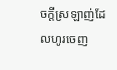ចក្តីស្រឡាញ់ដែលហូរចេញ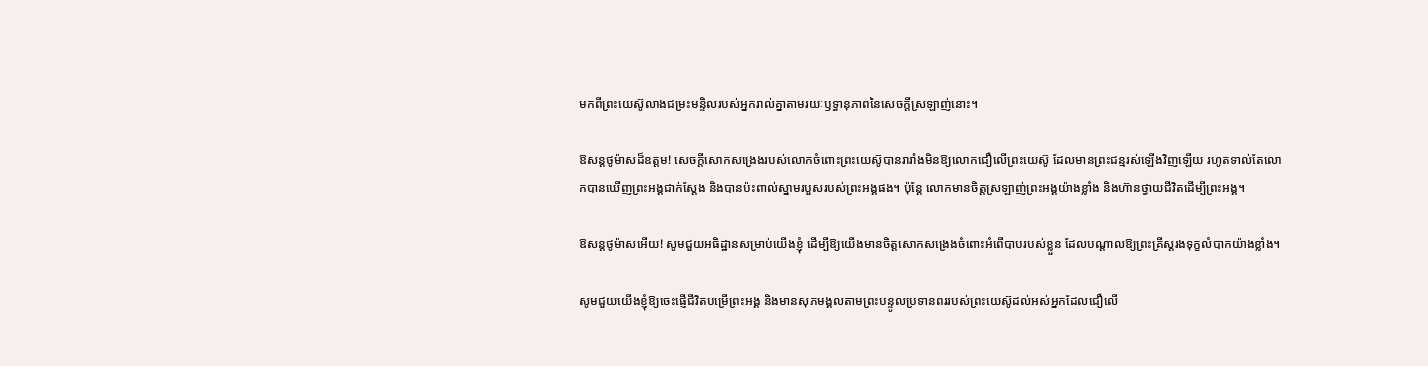មកពីព្រះយេស៊ូលាងជម្រះមន្ទិលរបស់អ្នករាល់គ្នាតាមរយៈឫទ្ធានុភាពនៃសេចក្តីស្រឡាញ់នោះ។

ឱសន្ដថូម៉ាសដ៏ឧត្ដម! សេចក្ដីសោកសង្រេងរបស់លោកចំពោះព្រះយេស៊ូបានរារាំងមិនឱ្យលោកជឿលើព្រះយេស៊ូ ដែលមានព្រះជន្មរស់ឡើងវិញឡើយ រហូតទាល់តែលោកបានឃើញព្រះអង្គជាក់ស្ដែង និងបានប៉ះពាល់ស្នាមរបួសរបស់ព្រះអង្គផង។ ប៉ុន្តែ លោកមានចិត្ដស្រឡាញ់ព្រះអង្គយ៉ាងខ្លាំង និងហ៊ានថ្វាយជីវិតដើម្បីព្រះអង្គ។

ឱសន្ដថូម៉ាសអើយ! សូមជួយអធិដ្ឋានសម្រាប់យើងខ្ញុំ ដើម្បីឱ្យយើងមានចិត្ដសោកសង្រេងចំពោះអំពើបាបរបស់ខ្លួន ដែលបណ្ដាលឱ្យព្រះគ្រីស្ដរងទុក្ខលំបាកយ៉ាងខ្លាំង។

សូមជួយយើងខ្ញុំឱ្យចេះផ្ញើជីវិតបម្រើព្រះអង្គ និងមានសុភមង្គលតាមព្រះបន្ទូលប្រទានពររបស់ព្រះយេស៊ូដល់អស់អ្នកដែលជឿលើ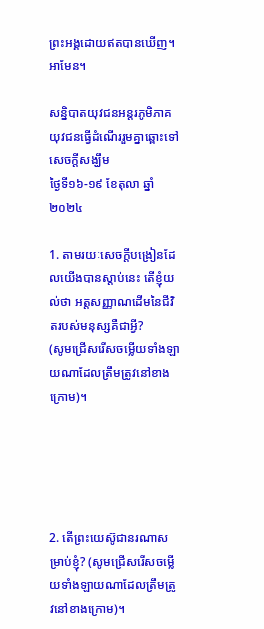ព្រះអង្គដោយឥតបានឃើញ។ អាមែន។

សន្និបាតយុវជនអន្តរភូមិភាគ
យុវជនធ្វើដំណើររួមគ្នាឆ្ពោះទៅសេចក្ដីសង្ឃឹម
ថ្ងៃទី១៦-១៩ ខែតុលា ឆ្នាំ២០២៤

1. តាមរយៈសេចក្តីបង្រៀនដែលយើងបានស្តាប់នេះ តើខ្ញុំយល់ថា អត្តសញ្ញាណដើមនៃជីវិតរបស់មនុស្សគឺជាអ្វី?
(សូមជ្រើសរើសចម្លើយទាំងឡាយណាដែលត្រឹមត្រូវនៅខាងក្រោម)។





2. តើព្រះយេស៊ូជានរណាសម្រាប់ខ្ញុំ? (សូមជ្រើសរើសចម្លើយទាំងឡាយណាដែលត្រឹមត្រូវនៅខាងក្រោម)។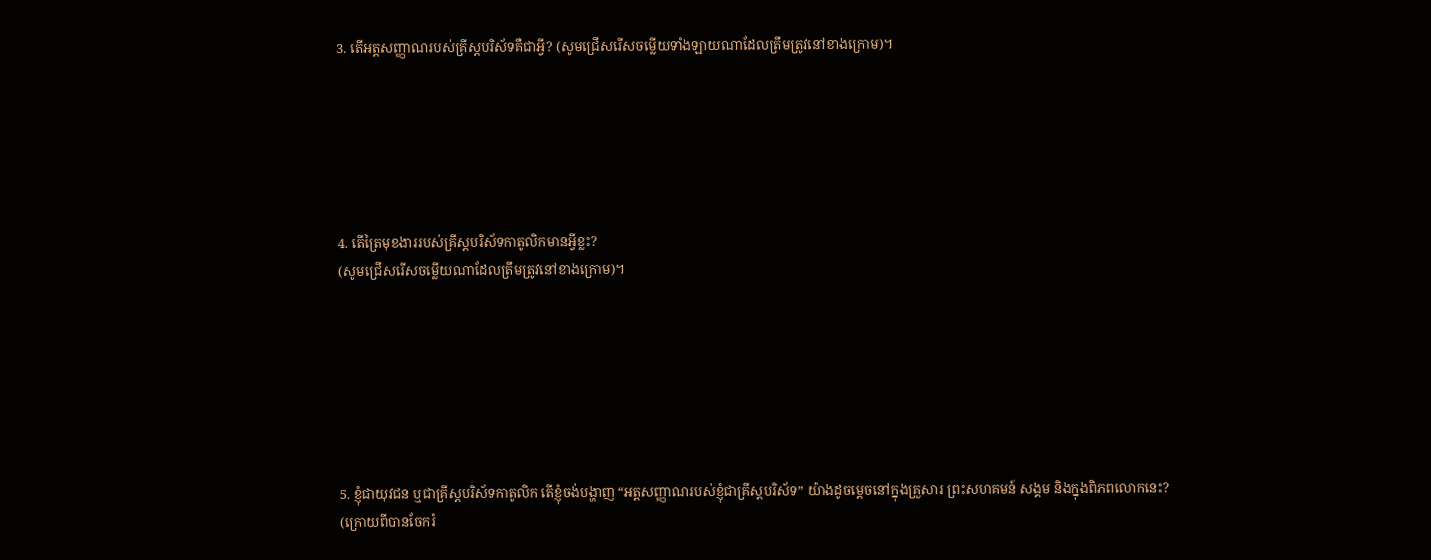3. តើអត្តសញ្ញាណរបស់គ្រីស្តបរិស័ទគឺជាអ្វី? (សូមជ្រើសរើសចម្លើយទាំងឡាយណាដែលត្រឹមត្រូវនៅខាងក្រោម)។






4. តើត្រៃមុខងាររបស់គ្រីស្តបរិស័ទកាតូលិកមានអ្វីខ្លះ?
(សូមជ្រើសរើសចម្លើយណាដែលត្រឹមត្រូវនៅខាងក្រោម)។







5. ខ្ញុំជាយុវជន ឬជាគ្រីស្តបរិស័ទកាតូលិក តើខ្ញុំចង់បង្ហាញ “អត្តសញ្ញាណរបស់ខ្ញុំជាគ្រីស្តបរិស័ទ” យ៉ាងដូចម្តេចនៅក្នុងគ្រួសារ ព្រះសហគមន៍ សង្គម និងក្នុងពិភពលោកនេះ?
(ក្រោយពីបានចែករំ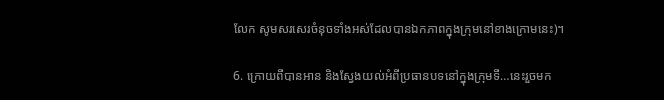លែក សូមសរសេរចំនុចទាំងអស់ដែលបានឯកភាពក្នុងក្រុមនៅខាងក្រោមនេះ)។

6. ក្រោយពីបានអាន និងស្វែងយល់អំពីប្រធានបទនៅក្នុងក្រុមទី…នេះរួចមក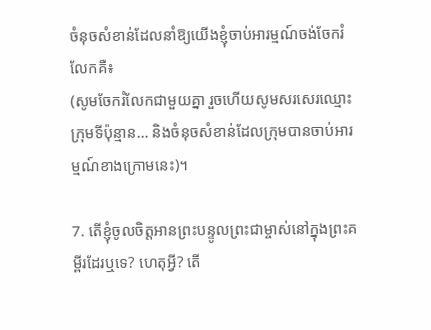ចំនុចសំខាន់ដែលនាំឱ្យយើងខ្ញុំចាប់អារម្មណ៍ចង់ចែករំលែកគឺ៖
(សូមចែករំលែកជាមួយគ្នា រួចហើយសូមសរសេរឈ្មោះក្រុមទីប៉ុន្មាន… និងចំនុចសំខាន់ដែលក្រុមបានចាប់អារម្មណ៍ខាងក្រោមនេះ)។

7. តើខ្ញុំចូលចិត្តអានព្រះបន្ទូលព្រះជាម្ចាស់នៅក្នុងព្រះគម្ពីរដែរឬទេ? ហេតុអ្វី? តើ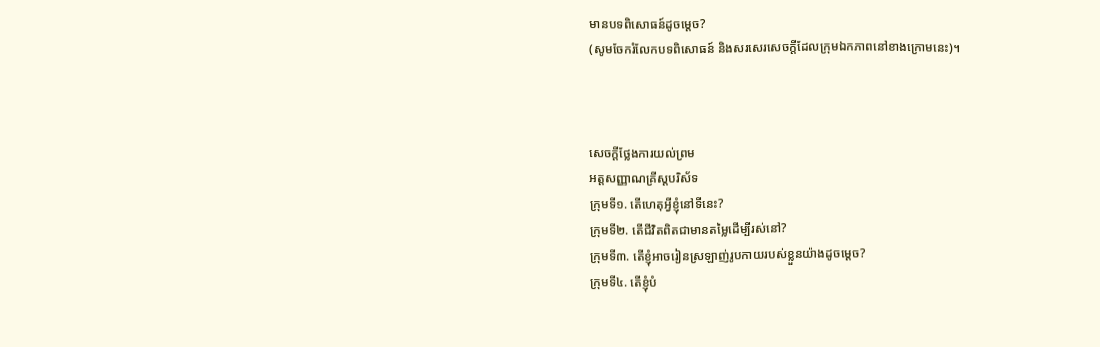មានបទពិសោធន៍ដូចម្តេច?
(សូមចែករំលែកបទពិសោធន៍ និងសរសេរសេចក្តីដែលក្រុមឯកភាពនៅខាងក្រោមនេះ)។



សេចក្ដីថ្លែងការយល់ព្រម
អត្តសញ្ញាណគ្រីស្តបរិស័ទ
ក្រុមទី១. តើហេតុអ្វីខ្ញុំនៅទីនេះ?
ក្រុមទី២. តើជីវិតពិតជាមានតម្លៃដើម្បីរស់នៅ?
ក្រុមទី៣. តើខ្ញុំអាចរៀនស្រឡាញ់រូបកាយរបស់ខ្លួនយ៉ាងដូចម្តេច?
ក្រុមទី៤. តើខ្ញុំបំ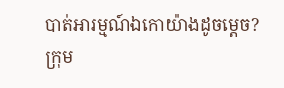បាត់អារម្មណ៍ឯកោយ៉ាងដូចម្តេច?
ក្រុម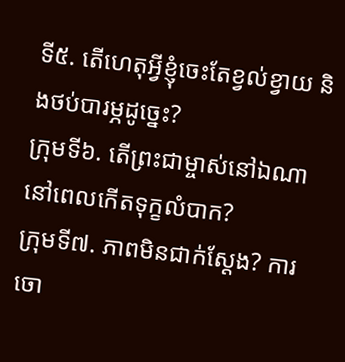ទី៥. តើហេតុអ្វីខ្ញុំចេះតែខ្វល់ខ្វាយ និងថប់បារម្ភដូច្នេះ?
ក្រុមទី៦. តើព្រះជាម្ចាស់នៅឯណា នៅពេលកើតទុក្ខលំបាក?
ក្រុមទី៧. ភាពមិនជាក់ស្តែង? ការចោ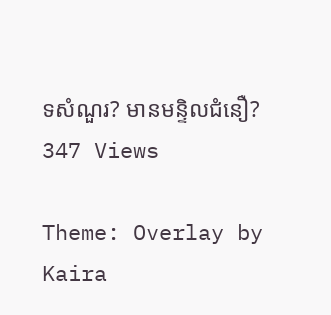ទសំណួរ? មានមន្ទិលជំនឿ?
347 Views

Theme: Overlay by Kaira